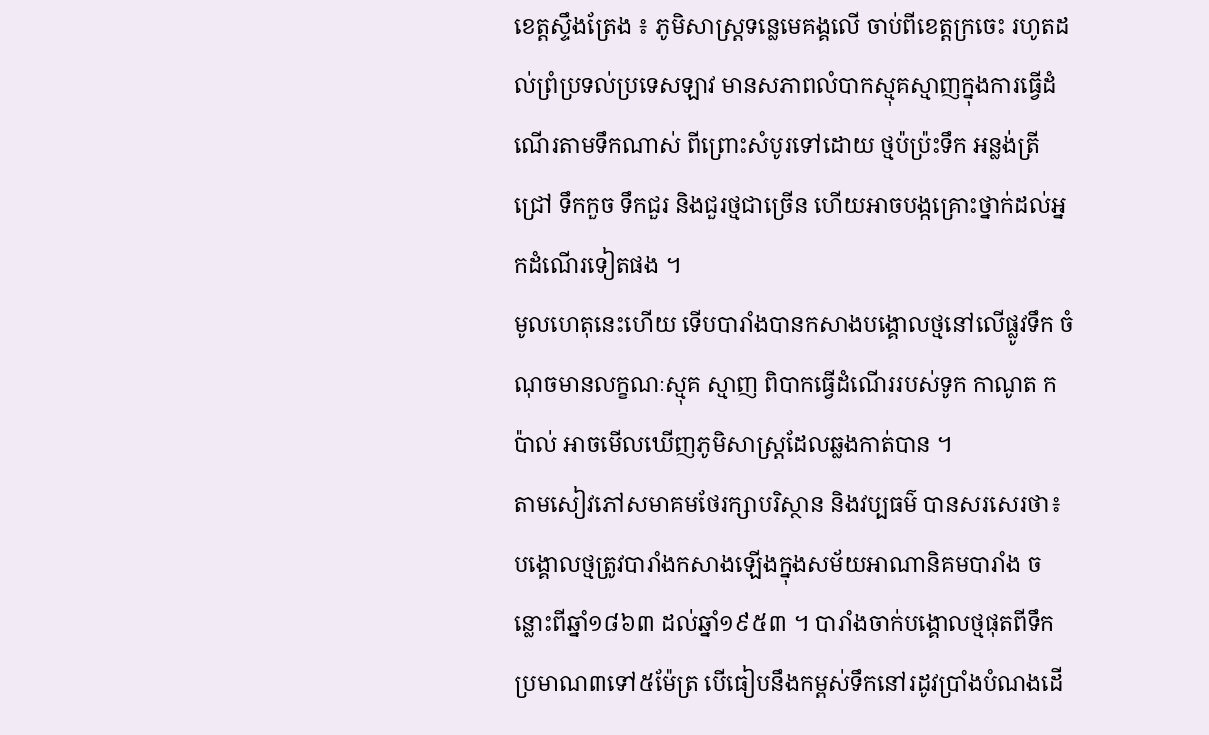ខេត្តស្ទឹងត្រែង ៖ ភូមិសាស្ត្រទន្លេមេគង្គលើ ចាប់ពីខេត្តក្រចេះ រហូតដល់ព្រំប្រទល់ប្រទេសឡាវ មានសភាពលំបាកស្មុគស្មាញក្នុងការធ្វើដំណើរតាមទឹកណាស់ ពីព្រោះសំបូរទៅដោយ ថ្មប៉ប្រ៉ះទឹក អន្លង់ត្រីជ្រៅ ទឹកកួច ទឹកជួរ និងជួរថ្មជាច្រើន ហើយអាចបង្កគ្រោះថ្នាក់ដល់អ្នកដំណើរទៀតផង ។
មូលហេតុនេះហើយ ទើបបារាំងបានកសាងបង្គោលថ្មនៅលើផ្លូវទឹក ចំណុចមានលក្ខណៈស្មុគ ស្មាញ ពិបាកធ្វើដំណើររបស់ទូក កាណូត កប៉ាល់ អាចមើលឃើញភូមិសាស្ត្រដែលឆ្លងកាត់បាន ។
តាមសៀវភៅសមាគមថែរក្សាបរិស្ថាន និងវប្បធម៌ បានសរសេរថា៖ បង្គោលថ្មត្រូវបារាំងកសាងឡើងក្នុងសម័យអាណានិគមបារាំង ចន្លោះពីឆ្នាំ១៨៦៣ ដល់ឆ្នាំ១៩៥៣ ។ បារាំងចាក់បង្គោលថ្មផុតពីទឹកប្រមាណ៣ទៅ៥ម៉ែត្រ បើធៀបនឹងកម្ពស់ទឹកនៅរដូវប្រាំងបំណងដើ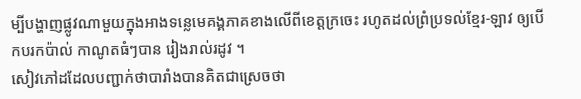ម្បីបង្ហាញផ្លូវណាមួយក្នុងអាងទន្លេមេគង្គភាគខាងលើពីខេត្តក្រចេះ រហូតដល់ព្រំប្រទល់ខ្មែរ-ឡាវ ឲ្យបើកបរកប៉ាល់ កាណូតធំៗបាន រៀងរាល់រដូវ ។
សៀវភៅដដែលបញ្ជាក់ថាបារាំងបានគិតជាស្រេចថា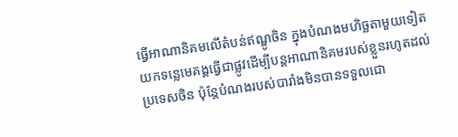ធ្វើអាណានិគមលើតំបន់ឥណ្ឌូចិន ក្នុងបំណងមហិច្ឆតាមួយទៀត យកទន្លេមេគង្គធ្វើជាផ្លូវដើម្បីបន្តអាណានិគមរបស់ខ្លួនរហូតដល់ប្រទេសចិន ប៉ុន្តែបំណងរបស់បារាំងមិនបានទទួលជោ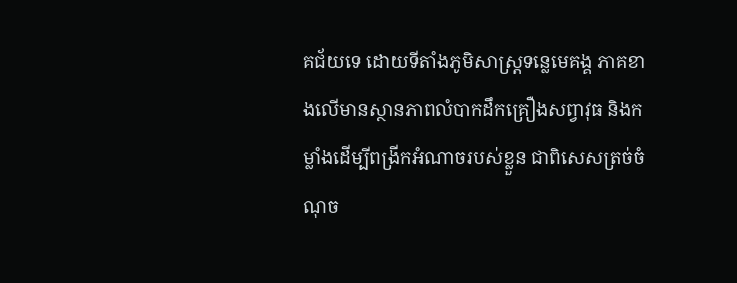គជ័យទេ ដោយទីតាំងភូមិសាស្ត្រទន្លេមេគង្គ ភាគខាងលើមានស្ថានភាពលំបាកដឹកគ្រឿងសព្វាវុធ និងកម្លាំងដើម្បីពង្រីកអំណាចរបស់ខ្លួន ជាពិសេសត្រច់ចំណុច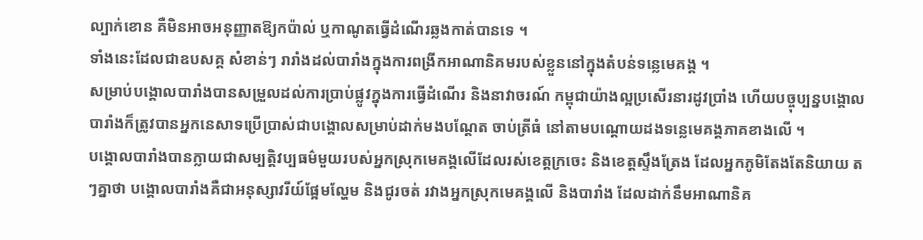ល្បាក់ខោន គឺមិនអាចអនុញ្ញាតឱ្យកប៉ាល់ ឬកាណូតធ្វើដំណើរឆ្លងកាត់បានទេ ។
ទាំងនេះដែលជាឧបសគ្គ សំខាន់ៗ រារាំងដល់បារាំងក្នុងការពង្រីកអាណានិគមរបស់ខ្លួននៅក្នុងតំបន់ទន្លេមេគង្គ ។
សម្រាប់បង្គោលបារាំងបានសម្រួលដល់ការប្រាប់ផ្លូវក្នុងការធ្វើដំណើរ និងនាវាចរណ៍ កម្ពុជាយ៉ាងល្អប្រសើរនារដូវប្រាំង ហើយបច្ចុប្បន្នបង្គោលបារាំងក៏ត្រូវបានអ្នកនេសាទប្រើប្រាស់ជាបង្គោលសម្រាប់ដាក់មងបណ្តែត ចាប់ត្រីធំ នៅតាមបណ្តោយដងទន្លេមេគង្គភាគខាងលើ ។
បង្គោលបារាំងបានក្លាយជាសម្បត្តិវប្បធម៌មួយរបស់អ្នកស្រុកមេគង្គលើដែលរស់ខេត្តក្រចេះ និងខេត្តស្ទឹងត្រែង ដែលអ្នកភូមិតែងតែនិយាយ តៗគ្នាថា បង្គោលបារាំងគឺជាអនុស្សាវរីយ៍ផ្អែមល្ហែម និងជូរចត់ រវាងអ្នកស្រុកមេគង្គលើ និងបារាំង ដែលដាក់នឹមអាណានិគ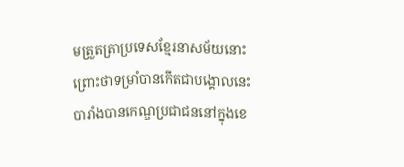មត្រួតត្រាប្រទេសខ្មែរនាសម័យនោះ ព្រោះថាទម្រាំបានកើតជាបង្គោលនេះ បារាំងបានកេណ្ឌប្រជាជននៅក្នុងខេ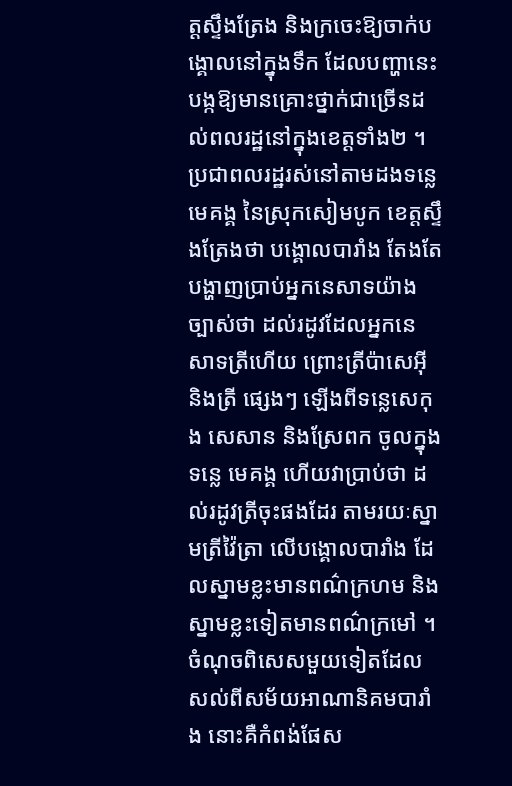ត្តស្ទឹងត្រែង និងក្រចេះឱ្យចាក់បង្គោលនៅក្នុងទឹក ដែលបញ្ហានេះបង្កឱ្យមានគ្រោះថ្នាក់ជាច្រើនដល់ពលរដ្ឋនៅក្នុងខេត្តទាំង២ ។
ប្រជាពលរដ្ឋរស់នៅតាមដងទន្លេមេគង្គ នៃស្រុកសៀមបូក ខេត្តស្ទឹងត្រែងថា បង្គោលបារាំង តែងតែបង្ហាញប្រាប់អ្នកនេសាទយ៉ាងច្បាស់ថា ដល់រដូវដែលអ្នកនេសាទត្រីហើយ ព្រោះត្រីប៉ាសេអ៊ី និងត្រី ផ្សេងៗ ឡើងពីទន្លេសេកុង សេសាន និងស្រែពក ចូលក្នុងទន្លេ មេគង្គ ហើយវាប្រាប់ថា ដល់រដូវត្រីចុះផងដែរ តាមរយៈស្នាមត្រីវ៉ៃត្រា លើបង្គោលបារាំង ដែលស្នាមខ្លះមានពណ៌ក្រហម និងស្នាមខ្លះទៀតមានពណ៌ក្រមៅ ។
ចំណុចពិសេសមួយទៀតដែលសល់ពីសម័យអាណានិគមបារាំង នោះគឺកំពង់ផែស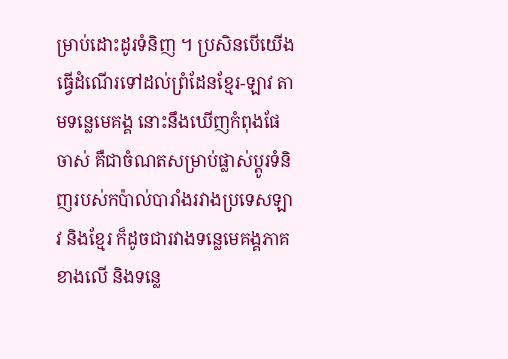ម្រាប់ដោះដូរទំនិញ ។ ប្រសិនបើយើងធ្វើដំណើរទៅដល់ព្រំដែនខ្មែរ-ឡាវ តាមទន្លេមេគង្គ នោះនឹងឃើញកំពុងផែចាស់ គឺជាចំណតសម្រាប់ផ្លាស់ប្តូរទំនិញរបស់កប៉ាល់បារាំងរវាងប្រទេសឡាវ និងខ្មែរ ក៏ដូចជារវាងទន្លេមេគង្គភាគខាងលើ និងទន្លេ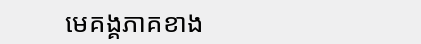មេគង្គភាគខាង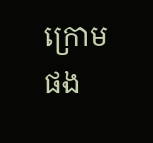ក្រោមផង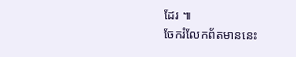ដែរ ៕
ចែករំលែកព័តមាននេះ